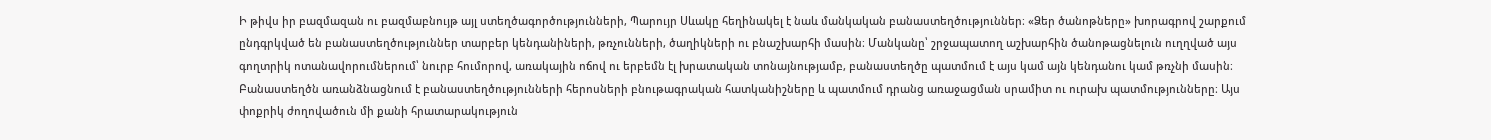Ի թիվս իր բազմազան ու բազմաբնույթ այլ ստեղծագործությունների, Պարույր Սևակը հեղինակել է նաև մանկական բանաստեղծություններ։ «Ձեր ծանոթները» խորագրով շարքում ընդգրկված են բանաստեղծություններ տարբեր կենդանիների, թռչունների, ծաղիկների ու բնաշխարհի մասին։ Մանկանը՝ շրջապատող աշխարհին ծանոթացնելուն ուղղված այս գողտրիկ ոտանավորումներում՝ նուրբ հումորով, առակային ոճով ու երբեմն էլ խրատական տոնայնությամբ, բանաստեղծը պատմում է այս կամ այն կենդանու կամ թռչնի մասին։ Բանաստեղծն առանձնացնում է բանաստեղծությունների հերոսների բնութագրական հատկանիշները և պատմում դրանց առաջացման սրամիտ ու ուրախ պատմությունները։ Այս փոքրիկ ժողովածուն մի քանի հրատարակություն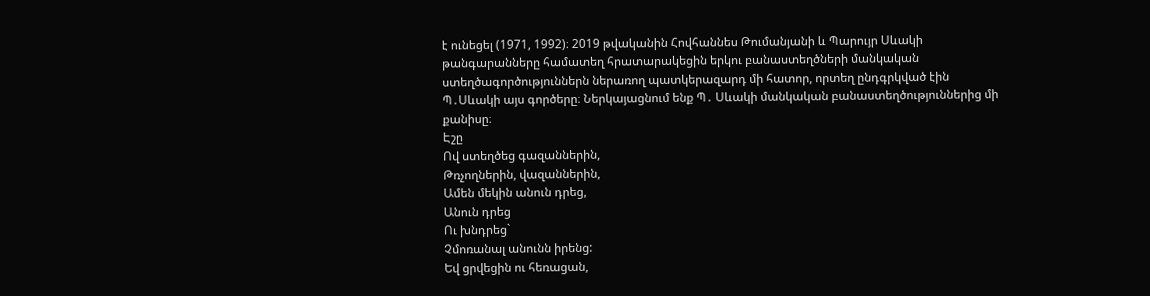է ունեցել (1971, 1992)։ 2019 թվականին Հովհաննես Թումանյանի և Պարույր Սևակի թանգարանները համատեղ հրատարակեցին երկու բանաստեղծների մանկական ստեղծագործություններն ներառող պատկերազարդ մի հատոր, որտեղ ընդգրկված էին Պ․Սևակի այս գործերը։ Ներկայացնում ենք Պ․ Սևակի մանկական բանաստեղծություններից մի քանիսը։
Էշը
Ով ստեղծեց գազաններին,
Թռչողներին, վազաններին,
Ամեն մեկին անուն դրեց,
Անուն դրեց
Ու խնդրեց`
Չմոռանալ անունն իրենց:
Եվ ցրվեցին ու հեռացան,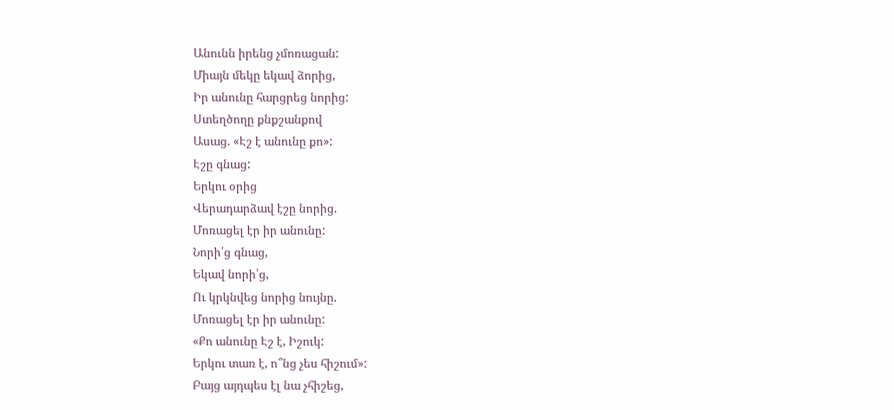Անունն իրենց չմոռացան:
Միայն մեկը եկավ ձորից,
Իր անունը հարցրեց նորից:
Ստեղծողը քնքշանքով
Ասաց. «Էշ է անունը քո»:
Էշը գնաց:
Երկու օրից
Վերադարձավ էշը նորից.
Մոռացել էր իր անունը:
Նորի՛ց գնաց,
Եկավ նորի՛ց,
Ու կրկնվեց նորից նույնը.
Մոռացել էր իր անունը:
«Քո անունը Էշ է, Իշուկ:
Երկու տառ է, ո՞նց չես հիշում»:
Բայց այդպես էլ նա չհիշեց,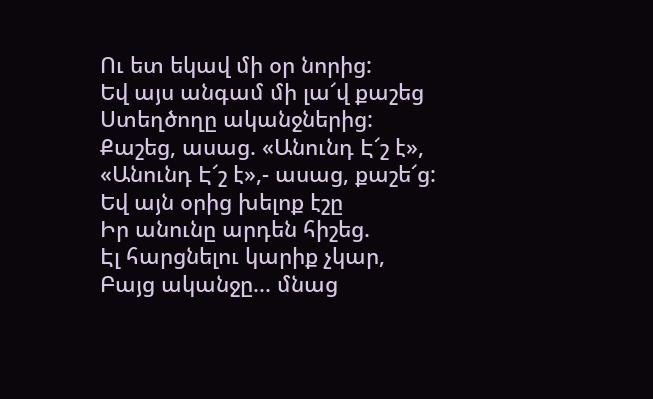Ու ետ եկավ մի օր նորից:
Եվ այս անգամ մի լա՜վ քաշեց
Ստեղծողը ականջներից:
Քաշեց, ասաց. «Անունդ Է՜շ է»,
«Անունդ Է՜շ է»,- ասաց, քաշե՜ց:
Եվ այն օրից խելոք էշը
Իր անունը արդեն հիշեց.
Էլ հարցնելու կարիք չկար,
Բայց ականջը... մնաց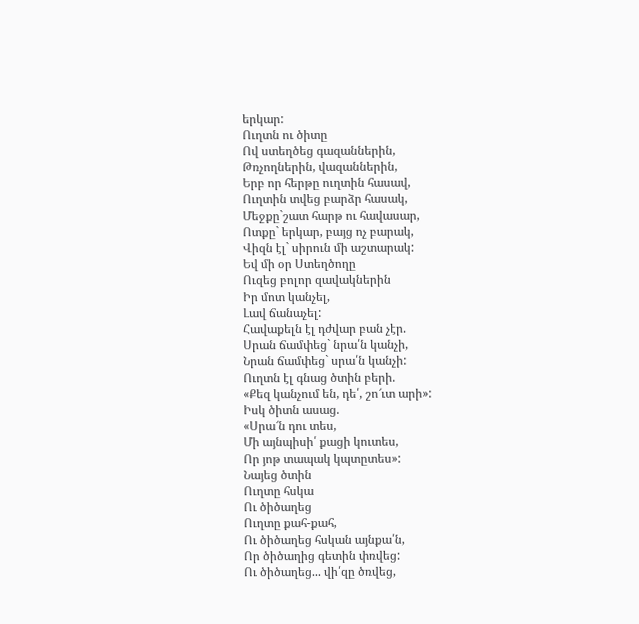երկար:
Ուղտն ու ծիտը
Ով ստեղծեց գազաններին,
Թռչողներին, վազաններին,
Երբ որ հերթը ուղտին հասավ,
Ուղտին տվեց բարձր հասակ,
Մեջքը`շատ հարթ ու հավասար,
Ոտքը` երկար, բայց ոչ բարակ,
Վիզն էլ` սիրուն մի աշտարակ:
Եվ մի օր Ստեղծողը
Ուզեց բոլոր զավակներին
Իր մոտ կանչել,
Լավ ճանաչել:
Հավաքելն էլ դժվար բան չէր.
Սրան ճամփեց` նրա՛ն կանչի,
Նրան ճամփեց` սրա՛ն կանչի:
Ուղտն էլ գնաց ծտին բերի.
«Քեզ կանչում են, դե՛, շո՜ւտ արի»:
Իսկ ծիտն ասաց.
«Սրա՜ն դու տես,
Մի այնպիսի՛ քացի կուտես,
Որ յոթ տապակ կպտըտես»:
Նայեց ծտին
Ուղտը հսկա
Ու ծիծաղեց
Ուղտը քահ-քահ,
Ու ծիծաղեց հսկան այնքա՛ն,
Որ ծիծաղից գետին փռվեց:
Ու ծիծաղեց... վի՛զը ծռվեց,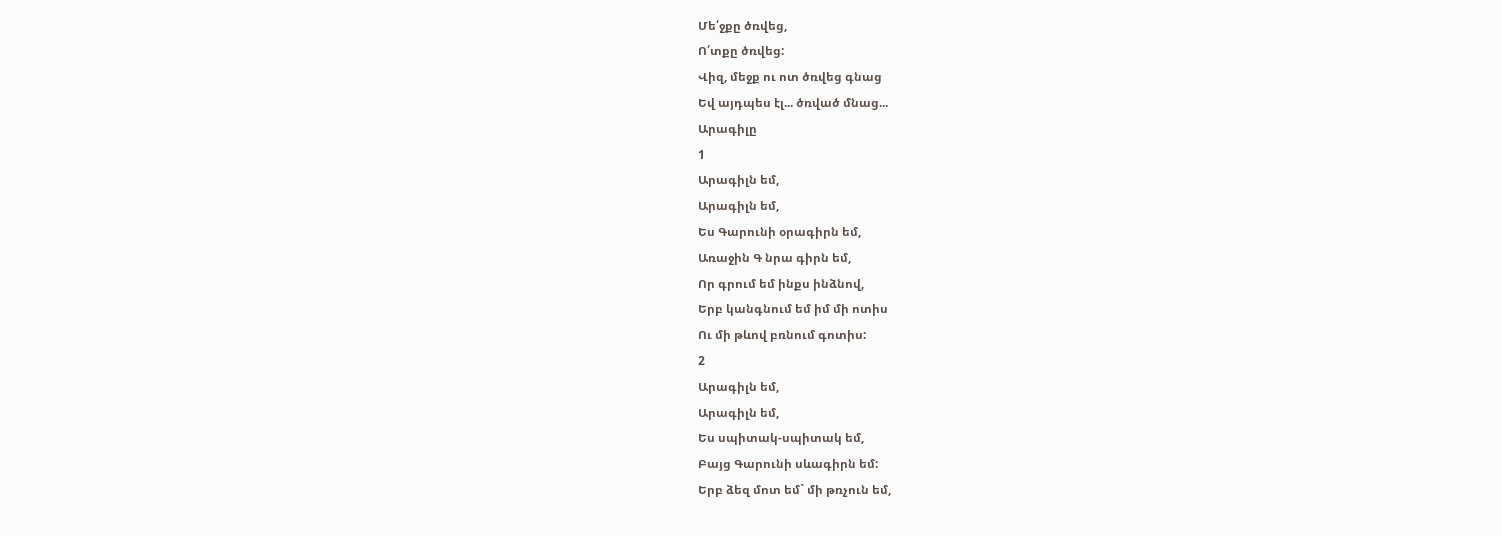Մե՛ջքը ծռվեց,
Ո՛տքը ծռվեց:
Վիզ, մեջք ու ոտ ծռվեց գնաց
Եվ այդպես էլ... ծռված մնաց...
Արագիլը
1
Արագիլն եմ,
Արագիլն եմ,
Ես Գարունի օրագիրն եմ,
Առաջին Գ նրա գիրն եմ,
Որ գրում եմ ինքս ինձնով,
Երբ կանգնում եմ իմ մի ոտիս
Ու մի թևով բռնում գոտիս:
2
Արագիլն եմ,
Արագիլն եմ,
Ես սպիտակ-սպիտակ եմ,
Բայց Գարունի սևագիրն եմ:
Երբ ձեզ մոտ եմ` մի թռչուն եմ,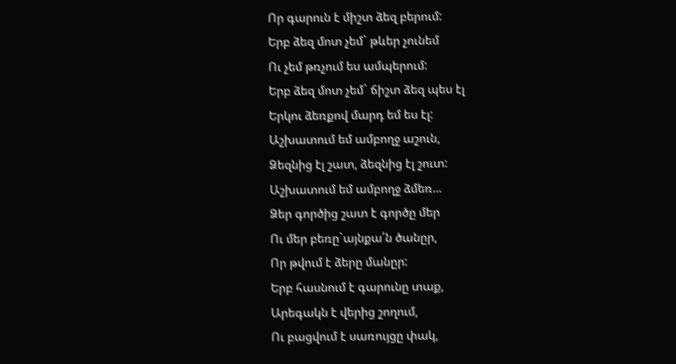Որ գարուն է միշտ ձեզ բերում:
Երբ ձեզ մոտ չեմ` թևեր չունեմ
Ու չեմ թռչում ես ամպերում:
Երբ ձեզ մոտ չեմ` ճիշտ ձեզ պես էլ
Երկու ձեռքով մարդ եմ ես էլ:
Աշխատում եմ ամբողջ աշուն,
Ձեզնից էլ շատ, ձեզնից էլ շուտ:
Աշխատում եմ ամբողջ ձմեռ...
Ձեր գործից շատ է գործը մեր
Ու մեր բեռը`այնքա՛ն ծանըր,
Որ թվում է ձերը մանըր:
Երբ հասնում է գարունը տաք,
Արեգակն է վերից շողում,
Ու բացվում է սառույցը փակ,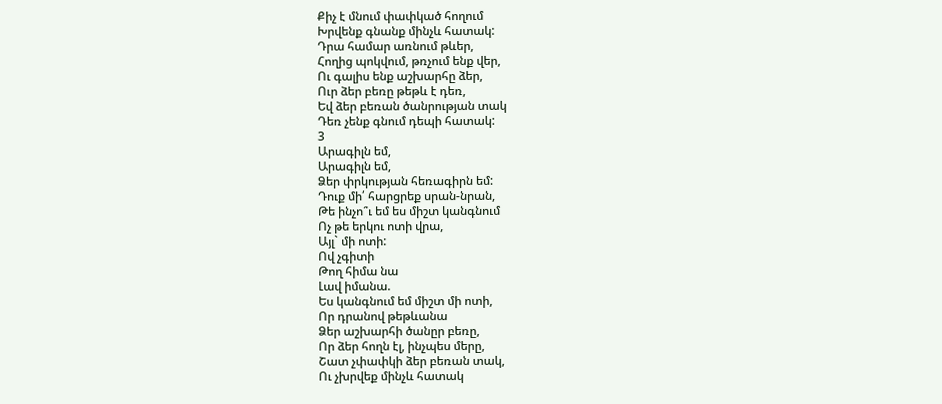Քիչ է մնում փափկած հողում
Խրվենք գնանք մինչև հատակ:
Դրա համար առնում թևեր,
Հողից պոկվում, թռչում ենք վեր,
Ու գալիս ենք աշխարհը ձեր,
Ուր ձեր բեռը թեթև է դեռ,
Եվ ձեր բեռան ծանրության տակ
Դեռ չենք գնում դեպի հատակ:
3
Արագիլն եմ,
Արագիլն եմ,
Ձեր փրկության հեռագիրն եմ:
Դուք մի՛ հարցրեք սրան-նրան,
Թե ինչո՞ւ եմ ես միշտ կանգնում
Ոչ թե երկու ոտի վրա,
Այլ` մի ոտի:
Ով չգիտի
Թող հիմա նա
Լավ իմանա.
Ես կանգնում եմ միշտ մի ոտի,
Որ դրանով թեթևանա
Ձեր աշխարհի ծանըր բեռը,
Որ ձեր հողն էլ, ինչպես մերը,
Շատ չփափկի ձեր բեռան տակ,
Ու չխրվեք մինչև հատակ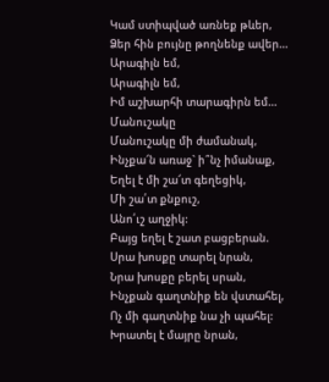Կամ ստիպված առնեք թևեր,
Ձեր հին բույնը թողնենք ավեր...
Արագիլն եմ,
Արագիլն եմ,
Իմ աշխարհի տարագիրն եմ...
Մանուշակը
Մանուշակը մի ժամանակ,
Ինչքա՜ն առաջ` ի՞նչ իմանաք,
Եղել է մի շա՜տ գեղեցիկ,
Մի շա՛տ քնքուշ,
Անո՛ւշ աղջիկ:
Բայց եղել է շատ բացբերան.
Սրա խոսքը տարել նրան,
Նրա խոսքը բերել սրան,
Ինչքան գաղտնիք են վստահել,
Ոչ մի գաղտնիք նա չի պահել:
Խրատել է մայրը նրան,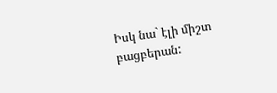Իսկ նա` էլի միշտ բացբերան: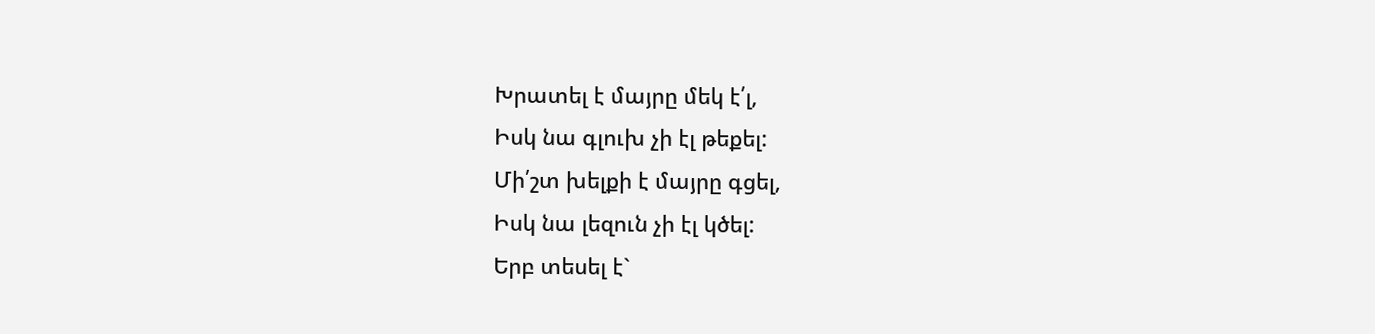Խրատել է մայրը մեկ է՛լ,
Իսկ նա գլուխ չի էլ թեքել:
Մի՛շտ խելքի է մայրը գցել,
Իսկ նա լեզուն չի էլ կծել:
Երբ տեսել է`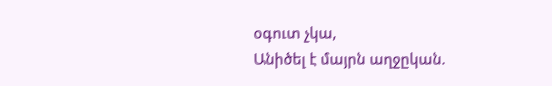օգուտ չկա,
Անիծել է մայրն աղջըկան.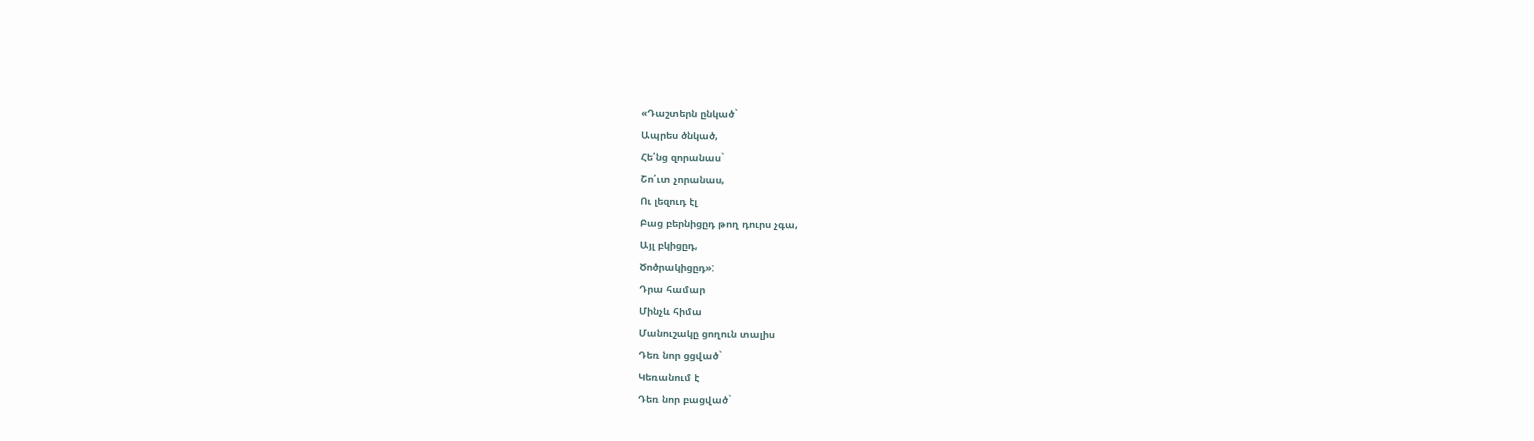«Դաշտերն ընկած`
Ապրես ծնկած,
Հե՛նց զորանաս`
Շո՛ւտ չորանաս,
Ու լեզուդ էլ
Բաց բերնիցըդ թող դուրս չգա,
Այլ բկիցըդ,
Ծոծրակիցըդ»:
Դրա համար
Մինչև հիմա
Մանուշակը ցողուն տալիս
Դեռ նոր ցցված`
Կեռանում է
Դեռ նոր բացված`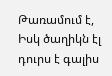Թառամում է,
Իսկ ծաղիկն էլ դուրս է գալիս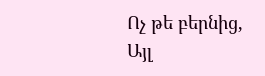Ոչ թե բերնից,
Այլ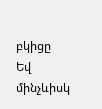բկիցը
Եվ մինչևիսկ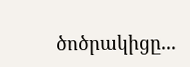ծոծրակիցը...